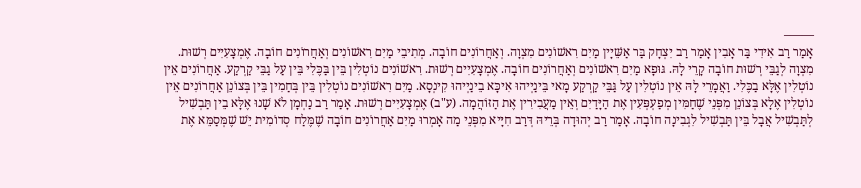——–
אָמַר רַב אִידִי בַּר אָבִין אָמַר רַב יִצְחָק בַּר אַשֵּׁיָין מַיִם רִאשׁוֹנִים מִצְוָה. וְאַחֲרוֹנִים חוֹבָה. מְתִיבֵי מַיִם רִאשׁוֹנִים וְאַחֲרוֹנִים חוֹבָה. אֶמְצָעִיִים רְשׁוּת. מִצְוָה לְגַבֵּי רְשׁוּת חוֹבָה קָרֵי לָהּ. גּוּפָא מַיִם רִאשׁוֹנִים וְאַחֲרוֹנִים חוֹבָה. אֶמְצָעִיִים רְשׁוּת. רִאשׁוֹנִים נוֹטְלִין בֵּין בַּכֶּלִי בֵּין עַל גַבֵּי קַרְקַע. אַחֲרוֹנִים אֵין נוֹטְלִין אֶלָּא בַכֶּלִי. וַאֲמָרֵי לָהּ אֵין נוֹטְלִין עַל גַּבֵּי קַרְקַע מָאי בֵּינַיְיהוּ אִיכָּא בֵינַיְיהוּ קִינְסָא. מַיִם רִאשׁוֹנִים נוֹטְלִין בֵּין בְּחַמִין בֵּין בְּצוֹנֵן אַחֲרוֹנִים אֵין נוֹטְלִין אֶלָא בְּצוֹנֵן מִפְּנֵי שֶׁחַמִּין מְפַעְפְּעִין אֶת הַיָּדַיִם וְאֵין מַעֲבִירִין אֶת הַזּוֹהֲמָה. (ע"ב) אֶמְצָעִיִים רְשׁוּת. אָמַר רַב נַחְמָן לֹא שָׁנוּ אֶלָּא בֵין תַּבְשִׁיל לְתַּבְשִׁיל אֲבָל בֵּין תַּבְשִׁיל לִגְבִינָה חוֹבָה. אָמַר רַב יְהוּדָה בְּרֵיהּ דְּרַב חִיָּיא מִפְּנֵי מַה אָמְרוּ מַיִם אַחֲרוֹנִים חוֹבָה שֶׁמֶּלַח סְדוֹמִית יֵשׁ שֶׁמְּסַמֵּא אֶת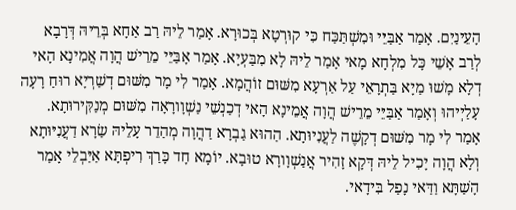הָעֵינַיִם. אָמַר אַבַּיֵּי וּמִשְׁתַּכַּח כִּי קוּרְטָא בְּכוּרָא. אָמַר לֵיהּ רַב אַחָא בְּרֵיהּ דְּרָבָא לְרַב אָשֵׁי כָּל מִלְחָא מָאי אָמַר לֵיהּ לָא מִבַּעְיָא. אָמַר אָבַּיֵּי מֵרֵישׁ הֲוָה אֲמִינָא הָאי דְלָא מָשׁוּ מַיָא בַּתְרָאֵי עַל אַרְעָא מִשּׁוּם זוֹהֲמָא. אָמַר לִי מָר מִשּׁוּם דְשַׁרְיָא רוּחַ רָעָה עָלַיְיהוּ וְאָמַר אַבַּיֵּי מֵרֵישׁ הֲוָה אֲמֵינָא הָאי דְכַנְשֵׁי נַשְׁוָורָאָה מִשּׁוּם מְנַקִּירוּתָא. אָמַר לִי מָר מִשּׁוּם דְקָשֶׁה לַעֲנִיוּתָא. הַהוּא גַבְרָא דַהֲוָה מְהַדֵר עָלֵיהּ שַׂרָא דַעֲנִיּוּתָא וְלָא הֲוָה יָכִיל לֵיהּ דְּקָא זָהִיר אֲנַשְׁוָורָא טוּבָא. יוֹמָא חָד כָּרַךְ רִיפְתָּא אַיַּבְלֵי אָמַר הָשַׁתָּא וַדַּאי נָפַל בִּידָאי.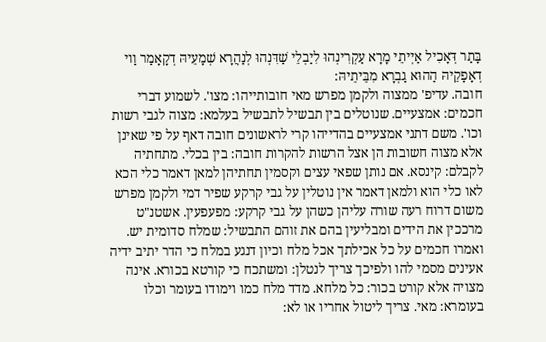בָּתַר דְּאָכִיל אַיְיתֵי מָרָא עַקְרִינְהוּ לִיַבְלֵי שַׁדִּנְהוּ לְנַהֲרָא שְׁמָעֵיהּ דְקָאָמַר וַוי דְאָפָקֵיהּ הַהוּא גַבְרָא מִבֵּיתֵיהּ:
חובה. עדיפ' ממצוה ולקמן מפרש מאי חובותייהו: מצו'. לשמוע דברי חכמים: אמצעיים. שנוטלים בין תבשיל לתבשיל בעלמא: מצוה לגבי רשות וכו'. משם דתני אמצעיים בהדייהו קרי לראשונים חובה דאף על פי שאינן אלא מצוה חשובות הן אצל הרשות להקרות חובה: בין בכלי. מתחתיה לקבלם: קינסא. אם נותן שפאי עצים וקסמין תחתיהן למאן דאמר כלי הכא לאו כלי הוא ולמאן דאמר אין נוטלין על גבי קרקע שפיר דמי ולקמן מפרש משום דרוח רעה שורה עליהן כשהן על גבי קרקע: מפעפעין. אשטנ"ט מרככין את הידים ומבליעין בהם את זוהם התבשיל: שמלח סדומית יש. ואמרו חכמים על כל אכילתך אכל מלח וכיון דנגע במלח כי הדר יתיב ידיה אעינים מסמי להו ולפיכך צריך לנטלן: ומשתכח כי קורטא בכורא. אינה מצויה אלא קורט בכור: כל מלחא. מדד מלח כמו וימודו בעומר וכלו בעומרא: מאי. צריך ליטול אחריו או לא: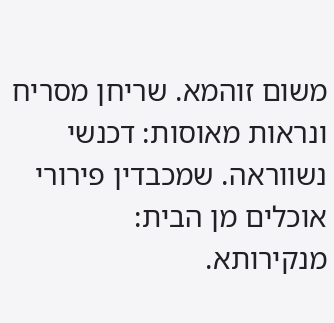משום זוהמא. שריחן מסריח ונראות מאוסות: דכנשי נשווראה. שמכבדין פירורי אוכלים מן הבית: מנקירותא.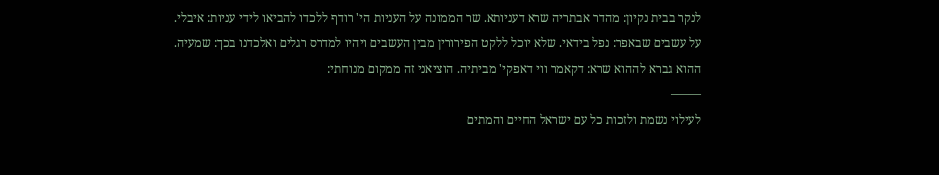לנקר בבית נקיון: מהדר אבתריה שרא דעניותא. שר הממונה על העניות הי' רודף ללכדו להביאו לידי עניות: איבלי. על עשבים שבאפר: נפל בידאי. שלא יוכל ללקט הפירורין מבין העשבים ויהיו למדרס רגלים ואלכדנו בכך: שמעיה. ההוא גברא לההוא שרא: דקאמר ווי דאפקי' מביתיה. הוציאני זה ממקום מנוחתי:
——–
לעילוי נשמת ולזכות כל עם ישראל החיים והמתים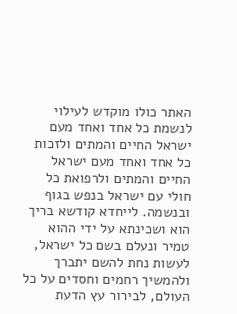האתר כולו מוקדש לעילוי לנשמת כל אחד ואחד מעם ישראל החיים והמתים ולזכות כל אחד ואחד מעם ישראל החיים והמתים ולרפואת כל חולי עם ישראל בנפש בגוף ובנשמה. לייחדא קודשא בריך הוא ושכינתא על ידי ההוא טמיר ונעלם בשם כל ישראל, לעשות נחת להשם יתברך ולהמשיך רחמים וחסדים על כל העולם, לבירור עץ הדעת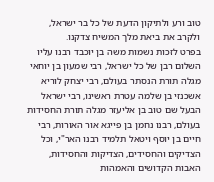טוב ורע ולתיקון הדעת של כל בר ישראל, ולקרב את ביאת מלך המשיח צדקנו.
בפרט לזכות נשמות משה בן יוכבד רבנו עליו השלום רבן של כל ישראל, רבי שמעון בן יוחאי מגלה תורת הנסתר בעולם, רבי יצחק לוריא אשכנזי בן שלמה עטרת ראשינו, רבי ישראל הבעל שם טוב בן אליעזר מגלה תורת החסידות בעולם, רבנו נחמן בן פייגא אור האורות, רבי חיים בן יוסף ויטאל תלמיד רבנו האר"י, וכל הצדיקים והחסידים, הצדיקות והחסידות, האבות הקדושים והאמהות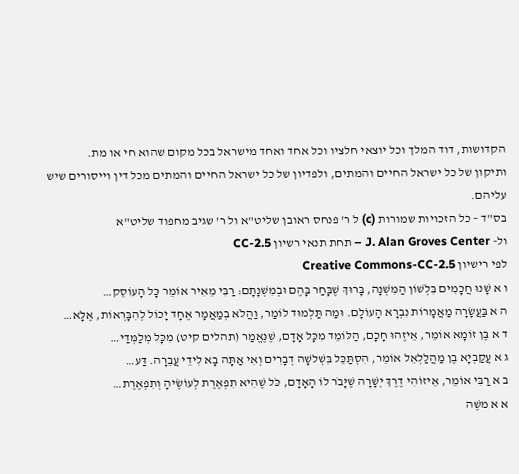הקדושות, דוד המלך וכל יוצאי חלציו וכל אחד ואחד מישראל בכל מקום שהוא חי או מת.
ותיקון של כל ישראל החיים והמתים, ולפדיון של כל ישראל החיים והמתים מכל דין וייסורים שיש עליהם.
בס"ד – כל הזכויות שמורות (c) ל ר' פנחס ראובן שליט"א ול ר' שגיב מחפוד שליט"א
ול- J. Alan Groves Center – תחת תנאי רשיון CC-2.5
לפי רישיון Creative Commons-CC-2.5
ו א שָׁנוּ חֲכָמִים בִּלְשׁוֹן הַמִּשְׁנָה, בָּרוּךְ שֶׁבָּחַר בָּהֶם וּבְמִשְׁנָתָם: רַבִּי מֵאִיר אוֹמֵר כָּל הָעוֹסֵק…
ה א בַּעֲשָׂרָה מַאֲמָרוֹת נִבְרָא הָעוֹלָם. וּמַה תַּלְמוּד לוֹמַר, וַהֲלֹא בְמַאֲמָר אֶחָד יָכוֹל לְהִבָּרְאוֹת, אֶלָּא…
ד א בֶּן זוֹמָא אוֹמֵר, אֵיזֶהוּ חָכָם, הַלּוֹמֵד מִכָּל אָדָם, שֶׁנֶּאֱמַר (תהלים קיט) מִכָּל מְלַמְּדַי…
ג א עֲקַבְיָא בֶן מַהֲלַלְאֵל אוֹמֵר, הִסְתַּכֵּל בִּשְׁלשָׁה דְבָרִים וְאִי אַתָּה בָא לִידֵי עֲבֵרָה. דַּע…
ב א רַבִּי אוֹמֵר, אֵיזוֹהִי דֶרֶךְ יְשָׁרָה שֶׁיָּבֹר לוֹ הָאָדָם, כֹּל שֶׁהִיא תִפְאֶרֶת לְעוֹשֶׂיהָ וְתִפְאֶרֶת…
א א משֶׁה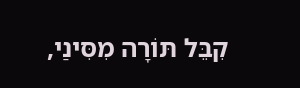קִבֵּל תּוֹרָה מִסִּינַי,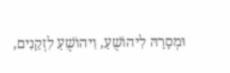וּמְסָרָהּ לִיהוֹשֻׁעַ, וִיהוֹשֻׁעַ לִזְקֵנִים,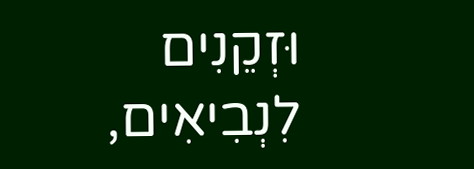וּזְקֵנִים לִנְבִיאִים,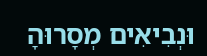וּנְבִיאִים מְסָרוּהָ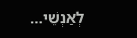לְאַנְשֵׁי…